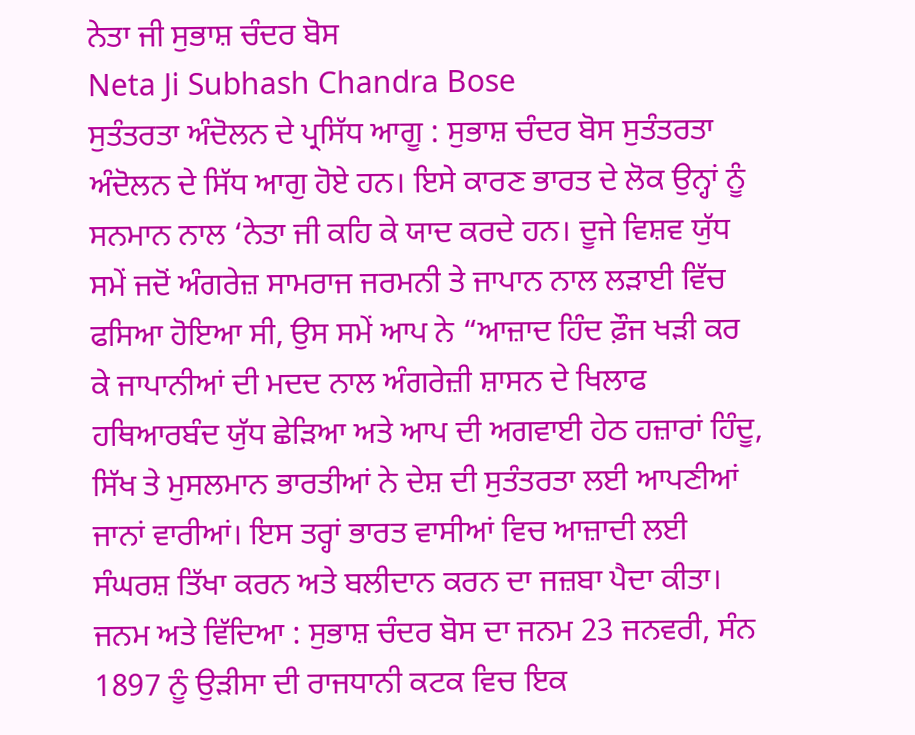ਨੇਤਾ ਜੀ ਸੁਭਾਸ਼ ਚੰਦਰ ਬੋਸ
Neta Ji Subhash Chandra Bose
ਸੁਤੰਤਰਤਾ ਅੰਦੋਲਨ ਦੇ ਪ੍ਰਸਿੱਧ ਆਗੂ : ਸੁਭਾਸ਼ ਚੰਦਰ ਬੋਸ ਸੁਤੰਤਰਤਾ ਅੰਦੋਲਨ ਦੇ ਸਿੱਧ ਆਗੁ ਹੋਏ ਹਨ। ਇਸੇ ਕਾਰਣ ਭਾਰਤ ਦੇ ਲੋਕ ਉਨ੍ਹਾਂ ਨੂੰ ਸਨਮਾਨ ਨਾਲ ‘ਨੇਤਾ ਜੀ ਕਹਿ ਕੇ ਯਾਦ ਕਰਦੇ ਹਨ। ਦੂਜੇ ਵਿਸ਼ਵ ਯੁੱਧ ਸਮੇਂ ਜਦੋਂ ਅੰਗਰੇਜ਼ ਸਾਮਰਾਜ ਜਰਮਨੀ ਤੇ ਜਾਪਾਨ ਨਾਲ ਲੜਾਈ ਵਿੱਚ ਫਸਿਆ ਹੋਇਆ ਸੀ, ਉਸ ਸਮੇਂ ਆਪ ਨੇ “ਆਜ਼ਾਦ ਹਿੰਦ ਫ਼ੌਜ ਖੜੀ ਕਰ ਕੇ ਜਾਪਾਨੀਆਂ ਦੀ ਮਦਦ ਨਾਲ ਅੰਗਰੇਜ਼ੀ ਸ਼ਾਸਨ ਦੇ ਖਿਲਾਫ ਹਥਿਆਰਬੰਦ ਯੁੱਧ ਛੇੜਿਆ ਅਤੇ ਆਪ ਦੀ ਅਗਵਾਈ ਹੇਠ ਹਜ਼ਾਰਾਂ ਹਿੰਦੂ, ਸਿੱਖ ਤੇ ਮੁਸਲਮਾਨ ਭਾਰਤੀਆਂ ਨੇ ਦੇਸ਼ ਦੀ ਸੁਤੰਤਰਤਾ ਲਈ ਆਪਣੀਆਂ ਜਾਨਾਂ ਵਾਰੀਆਂ। ਇਸ ਤਰ੍ਹਾਂ ਭਾਰਤ ਵਾਸੀਆਂ ਵਿਚ ਆਜ਼ਾਦੀ ਲਈ ਸੰਘਰਸ਼ ਤਿੱਖਾ ਕਰਨ ਅਤੇ ਬਲੀਦਾਨ ਕਰਨ ਦਾ ਜਜ਼ਬਾ ਪੈਦਾ ਕੀਤਾ।
ਜਨਮ ਅਤੇ ਵਿੱਦਿਆ : ਸੁਭਾਸ਼ ਚੰਦਰ ਬੋਸ ਦਾ ਜਨਮ 23 ਜਨਵਰੀ, ਸੰਨ 1897 ਨੂੰ ਉੜੀਸਾ ਦੀ ਰਾਜਧਾਨੀ ਕਟਕ ਵਿਚ ਇਕ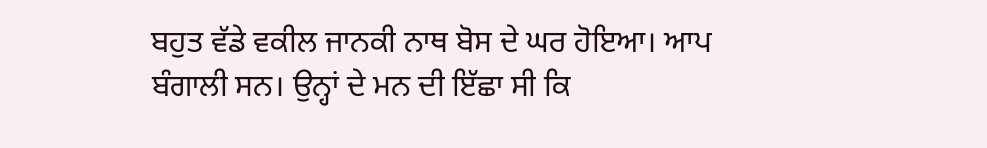ਬਹੁਤ ਵੱਡੇ ਵਕੀਲ ਜਾਨਕੀ ਨਾਥ ਬੋਸ ਦੇ ਘਰ ਹੋਇਆ। ਆਪ ਬੰਗਾਲੀ ਸਨ। ਉਨ੍ਹਾਂ ਦੇ ਮਨ ਦੀ ਇੱਛਾ ਸੀ ਕਿ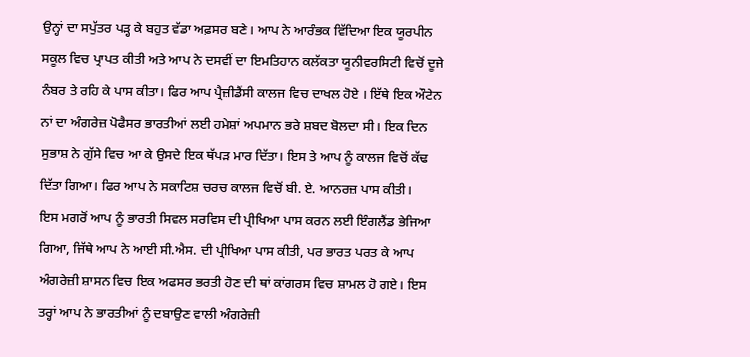ਉਨ੍ਹਾਂ ਦਾ ਸਪੁੱਤਰ ਪੜ੍ਹ ਕੇ ਬਹੁਤ ਵੱਡਾ ਅਫ਼ਸਰ ਬਣੇ। ਆਪ ਨੇ ਆਰੰਭਕ ਵਿੱਦਿਆ ਇਕ ਯੂਰਪੀਨ ਸਕੂਲ ਵਿਚ ਪ੍ਰਾਪਤ ਕੀਤੀ ਅਤੇ ਆਪ ਨੇ ਦਸਵੀਂ ਦਾ ਇਮਤਿਹਾਨ ਕਲੱਕਤਾ ਯੂਨੀਵਰਸਿਟੀ ਵਿਚੋਂ ਦੂਜੇ ਨੰਬਰ ਤੇ ਰਹਿ ਕੇ ਪਾਸ ਕੀਤਾ। ਫਿਰ ਆਪ ਪ੍ਰੈਜ਼ੀਡੈਂਸੀ ਕਾਲਜ ਵਿਚ ਦਾਖਲ ਹੋਏ । ਇੱਥੇ ਇਕ ਔਟੇਨ ਨਾਂ ਦਾ ਅੰਗਰੇਜ਼ ਪੋਫੈਸਰ ਭਾਰਤੀਆਂ ਲਈ ਹਮੇਸ਼ਾਂ ਅਪਮਾਨ ਭਰੇ ਸ਼ਬਦ ਬੋਲਦਾ ਸੀ। ਇਕ ਦਿਨ ਸੁਭਾਸ਼ ਨੇ ਗੁੱਸੇ ਵਿਚ ਆ ਕੇ ਉਸਦੇ ਇਕ ਥੱਪੜ ਮਾਰ ਦਿੱਤਾ। ਇਸ ਤੇ ਆਪ ਨੂੰ ਕਾਲਜ ਵਿਚੋਂ ਕੱਢ ਦਿੱਤਾ ਗਿਆ। ਫਿਰ ਆਪ ਨੇ ਸਕਾਟਿਸ਼ ਚਰਚ ਕਾਲਜ ਵਿਚੋਂ ਬੀ. ਏ. ਆਨਰਜ਼ ਪਾਸ ਕੀਤੀ।
ਇਸ ਮਗਰੋਂ ਆਪ ਨੂੰ ਭਾਰਤੀ ਸਿਵਲ ਸਰਵਿਸ ਦੀ ਪ੍ਰੀਖਿਆ ਪਾਸ ਕਰਨ ਲਈ ਇੰਗਲੈਂਡ ਭੇਜਿਆ ਗਿਆ, ਜਿੱਥੇ ਆਪ ਨੇ ਆਈ ਸੀ.ਐਸ. ਦੀ ਪ੍ਰੀਖਿਆ ਪਾਸ ਕੀਤੀ, ਪਰ ਭਾਰਤ ਪਰਤ ਕੇ ਆਪ ਅੰਗਰੇਜ਼ੀ ਸ਼ਾਸਨ ਵਿਚ ਇਕ ਅਫਸਰ ਭਰਤੀ ਹੋਣ ਦੀ ਥਾਂ ਕਾਂਗਰਸ ਵਿਚ ਸ਼ਾਮਲ ਹੋ ਗਏ। ਇਸ ਤਰ੍ਹਾਂ ਆਪ ਨੇ ਭਾਰਤੀਆਂ ਨੂੰ ਦਬਾਉਣ ਵਾਲੀ ਅੰਗਰੇਜ਼ੀ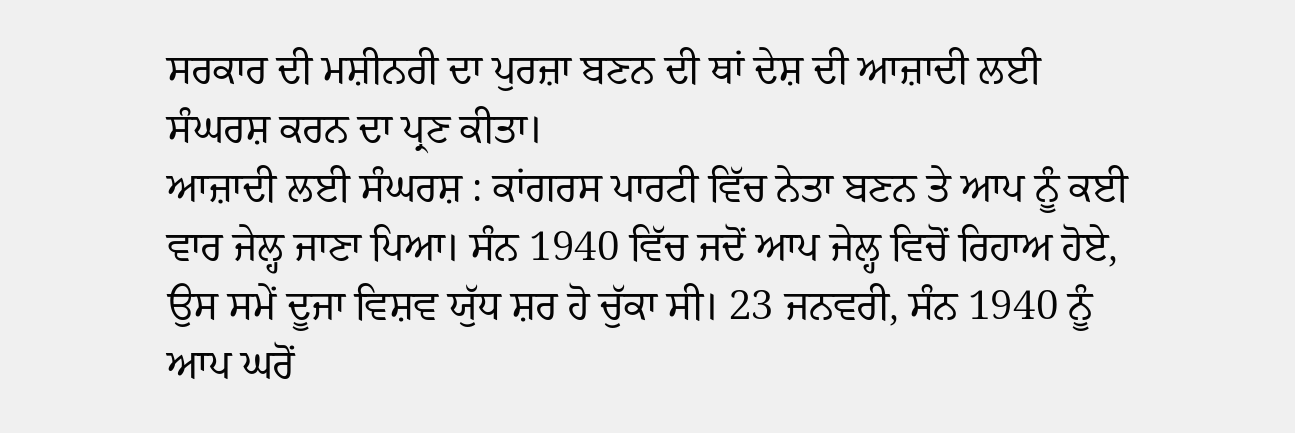ਸਰਕਾਰ ਦੀ ਮਸ਼ੀਨਰੀ ਦਾ ਪੁਰਜ਼ਾ ਬਣਨ ਦੀ ਥਾਂ ਦੇਸ਼ ਦੀ ਆਜ਼ਾਦੀ ਲਈ ਸੰਘਰਸ਼ ਕਰਨ ਦਾ ਪ੍ਰਣ ਕੀਤਾ।
ਆਜ਼ਾਦੀ ਲਈ ਸੰਘਰਸ਼ : ਕਾਂਗਰਸ ਪਾਰਟੀ ਵਿੱਚ ਨੇਤਾ ਬਣਨ ਤੇ ਆਪ ਨੂੰ ਕਈ ਵਾਰ ਜੇਲ੍ਹ ਜਾਣਾ ਪਿਆ। ਸੰਨ 1940 ਵਿੱਚ ਜਦੋਂ ਆਪ ਜੇਲ੍ਹ ਵਿਚੋਂ ਰਿਹਾਅ ਹੋਏ, ਉਸ ਸਮੇਂ ਦੂਜਾ ਵਿਸ਼ਵ ਯੁੱਧ ਸ਼ਰ ਹੋ ਚੁੱਕਾ ਸੀ। 23 ਜਨਵਰੀ, ਸੰਨ 1940 ਨੂੰ ਆਪ ਘਰੋਂ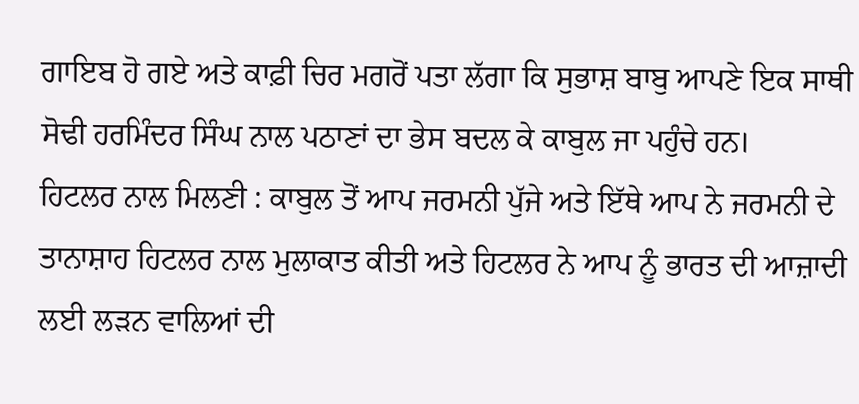ਗਾਇਬ ਹੋ ਗਏ ਅਤੇ ਕਾਫ਼ੀ ਚਿਰ ਮਗਰੋਂ ਪਤਾ ਲੱਗਾ ਕਿ ਸੁਭਾਸ਼ ਬਾਬੁ ਆਪਣੇ ਇਕ ਸਾਥੀ ਸੋਢੀ ਹਰਮਿੰਦਰ ਸਿੰਘ ਨਾਲ ਪਠਾਣਾਂ ਦਾ ਭੇਸ ਬਦਲ ਕੇ ਕਾਬੁਲ ਜਾ ਪਹੁੰਚੇ ਹਨ।
ਹਿਟਲਰ ਨਾਲ ਮਿਲਣੀ : ਕਾਬੁਲ ਤੋਂ ਆਪ ਜਰਮਨੀ ਪੁੱਜੇ ਅਤੇ ਇੱਥੇ ਆਪ ਨੇ ਜਰਮਨੀ ਦੇ ਤਾਨਾਸ਼ਾਹ ਹਿਟਲਰ ਨਾਲ ਮੁਲਾਕਾਤ ਕੀਤੀ ਅਤੇ ਹਿਟਲਰ ਨੇ ਆਪ ਨੂੰ ਭਾਰਤ ਦੀ ਆਜ਼ਾਦੀ ਲਈ ਲੜਨ ਵਾਲਿਆਂ ਦੀ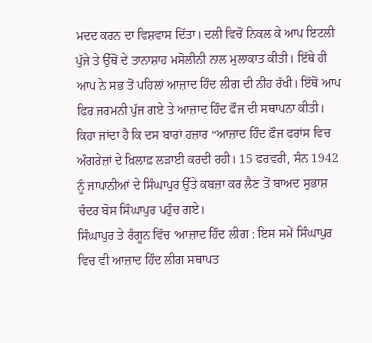ਮਦਦ ਕਰਨ ਦਾ ਵਿਸ਼ਵਾਸ ਦਿੱਤਾ। ਦਲੀ ਵਿਚੋਂ ਨਿਕਲ ਕੇ ਆਪ ਇਟਲੀ ਪੁੱਜੇ ਤੇ ਉੱਥੋਂ ਦੇ ਤਾਨਾਸ਼ਾਹ ਮਸੋਲੀਨੀ ਨਾਲ ਮੁਲਾਕਾਤ ਕੀਤੀ। ਇੱਥੇ ਹੀ ਆਪ ਨੇ ਸਭ ਤੋਂ ਪਹਿਲਾਂ ਆਜ਼ਾਦ ਹਿੰਦ ਲੀਗ ਦੀ ਨੀਂਹ ਰੱਖੀ। ਇੱਥੋਂ ਆਪ ਫਿਰ ਜਰਮਨੀ ਪੁੱਜ ਗਏ ਤੇ ਆਜ਼ਾਦ ਹਿੰਦ ਫੌਜ ਦੀ ਸਥਾਪਨਾ ਕੀਤੀ। ਕਿਹਾ ਜਾਂਦਾ ਹੈ ਕਿ ਦਸ ਬਾਰਾਂ ਹਜ਼ਾਰ “ਆਜ਼ਾਦ ਹਿੰਦ ਫ਼ੌਜ ਫਰਾਂਸ ਵਿਚ ਅੰਗਰੇਜ਼ਾਂ ਦੇ ਖ਼ਿਲਾਫ਼ ਲੜਾਈ ਕਰਦੀ ਰਹੀ। 15 ਫਰਵਰੀ, ਸੰਨ 1942 ਨੂੰ ਜਾਪਾਨੀਆਂ ਦੇ ਸਿੰਘਾਪੁਰ ਉੱਤੇ ਕਬਜ਼ਾ ਕਰ ਲੈਣ ਤੋਂ ਬਾਅਦ ਸੁਭਾਸ਼ ਚੰਦਰ ਬੋਸ ਸਿੰਘਾਪੁਰ ਪਹੁੰਚ ਗਏ।
ਸਿੰਘਾਪੁਰ ਤੇ ਰੰਗੂਨ ਵਿੱਚ ‘ਆਜ਼ਾਦ ਹਿੰਦ ਲੀਗ : ਇਸ ਸਮੇਂ ਸਿੰਘਾਪੁਰ ਵਿਚ ਵੀ ਆਜ਼ਾਦ ਹਿੰਦ ਲੀਗ ਸਥਾਪਤ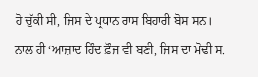ਹੋ ਚੁੱਕੀ ਸੀ, ਜਿਸ ਦੇ ਪ੍ਰਧਾਨ ਰਾਸ ਬਿਹਾਰੀ ਬੋਸ ਸਨ। ਨਾਲ ਹੀ ‘ਆਜ਼ਾਦ ਹਿੰਦ ਫ਼ੌਜ ਵੀ ਬਣੀ, ਜਿਸ ਦਾ ਮੋਢੀ ਸ.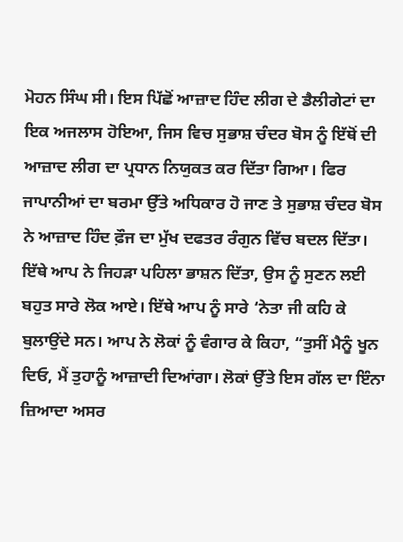ਮੋਹਨ ਸਿੰਘ ਸੀ। ਇਸ ਪਿੱਛੋਂ ਆਜ਼ਾਦ ਹਿੰਦ ਲੀਗ ਦੇ ਡੈਲੀਗੇਟਾਂ ਦਾ ਇਕ ਅਜਲਾਸ ਹੋਇਆ, ਜਿਸ ਵਿਚ ਸੁਭਾਸ਼ ਚੰਦਰ ਬੋਸ ਨੂੰ ਇੱਥੋਂ ਦੀ ਆਜ਼ਾਦ ਲੀਗ ਦਾ ਪ੍ਰਧਾਨ ਨਿਯੁਕਤ ਕਰ ਦਿੱਤਾ ਗਿਆ। ਫਿਰ ਜਾਪਾਨੀਆਂ ਦਾ ਬਰਮਾ ਉੱਤੇ ਅਧਿਕਾਰ ਹੋ ਜਾਣ ਤੇ ਸੁਭਾਸ਼ ਚੰਦਰ ਬੋਸ ਨੇ ਆਜ਼ਾਦ ਹਿੰਦ ਫ਼ੌਜ ਦਾ ਮੁੱਖ ਦਫਤਰ ਰੰਗੁਨ ਵਿੱਚ ਬਦਲ ਦਿੱਤਾ। ਇੱਥੇ ਆਪ ਨੇ ਜਿਹੜਾ ਪਹਿਲਾ ਭਾਸ਼ਨ ਦਿੱਤਾ, ਉਸ ਨੂੰ ਸੁਣਨ ਲਈ ਬਹੁਤ ਸਾਰੇ ਲੋਕ ਆਏ। ਇੱਥੇ ਆਪ ਨੂੰ ਸਾਰੇ ‘ਨੇਤਾ ਜੀ ਕਹਿ ਕੇ ਬੁਲਾਉਂਦੇ ਸਨ। ਆਪ ਨੇ ਲੋਕਾਂ ਨੂੰ ਵੰਗਾਰ ਕੇ ਕਿਹਾ, “ਤੁਸੀਂ ਮੈਨੂੰ ਖੂਨ ਦਿਓ, ਮੈਂ ਤੁਹਾਨੂੰ ਆਜ਼ਾਦੀ ਦਿਆਂਗਾ। ਲੋਕਾਂ ਉੱਤੇ ਇਸ ਗੱਲ ਦਾ ਇੰਨਾ ਜ਼ਿਆਦਾ ਅਸਰ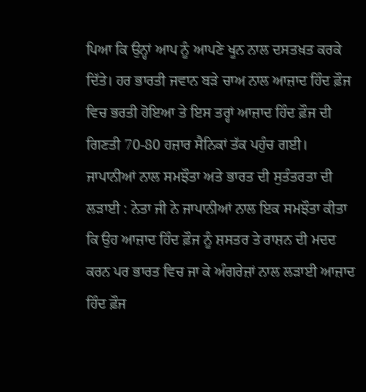ਪਿਆ ਕਿ ਉਨ੍ਹਾਂ ਆਪ ਨੂੰ ਆਪਣੇ ਖੂਨ ਨਾਲ ਦਸਤਖ਼ਤ ਕਰਕੇ ਦਿੱਤੇ। ਹਰ ਭਾਰਤੀ ਜਵਾਨ ਬੜੇ ਚਾਅ ਨਾਲ ਆਜ਼ਾਦ ਹਿੰਦ ਫ਼ੌਜ ਵਿਚ ਭਰਤੀ ਹੋਇਆ ਤੇ ਇਸ ਤਰ੍ਹਾਂ ਆਜ਼ਾਦ ਹਿੰਦ ਫ਼ੌਜ ਦੀ ਗਿਣਤੀ 70-80 ਹਜ਼ਾਰ ਸੈਨਿਕਾਂ ਤੱਕ ਪਹੁੰਚ ਗਈ।
ਜਾਪਾਨੀਆਂ ਨਾਲ ਸਮਝੌਤਾ ਅਤੇ ਭਾਰਤ ਦੀ ਸੁਤੰਤਰਤਾ ਦੀ ਲੜਾਈ : ਨੇਤਾ ਜੀ ਨੇ ਜਾਪਾਨੀਆਂ ਨਾਲ ਇਕ ਸਮਝੌਤਾ ਕੀਤਾ ਕਿ ਉਹ ਆਜ਼ਾਦ ਹਿੰਦ ਫ਼ੌਜ ਨੂੰ ਸ਼ਸਤਰ ਤੇ ਰਾਸ਼ਨ ਦੀ ਮਦਦ ਕਰਨ ਪਰ ਭਾਰਤ ਵਿਚ ਜਾ ਕੇ ਅੰਗਰੇਜ਼ਾਂ ਨਾਲ ਲੜਾਈ ਆਜ਼ਾਦ ਹਿੰਦ ਫ਼ੌਜ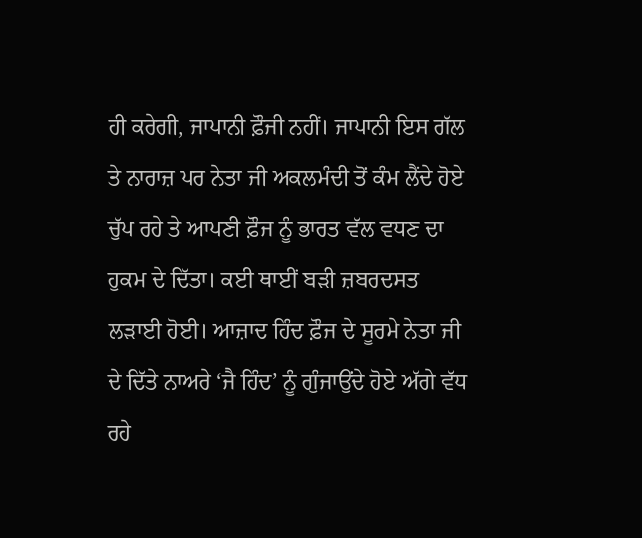ਹੀ ਕਰੇਗੀ, ਜਾਪਾਨੀ ਫ਼ੌਜੀ ਨਹੀਂ। ਜਾਪਾਨੀ ਇਸ ਗੱਲ ਤੇ ਨਾਰਾਜ਼ ਪਰ ਨੇਤਾ ਜੀ ਅਕਲਮੰਦੀ ਤੋਂ ਕੰਮ ਲੈਂਦੇ ਹੋਏ ਚੁੱਪ ਰਹੇ ਤੇ ਆਪਣੀ ਫ਼ੌਜ ਨੂੰ ਭਾਰਤ ਵੱਲ ਵਧਣ ਦਾ ਹੁਕਮ ਦੇ ਦਿੱਤਾ। ਕਈ ਥਾਈਂ ਬੜੀ ਜ਼ਬਰਦਸਤ ਲੜਾਈ ਹੋਈ। ਆਜ਼ਾਦ ਹਿੰਦ ਫ਼ੌਜ ਦੇ ਸੂਰਮੇ ਨੇਤਾ ਜੀ ਦੇ ਦਿੱਤੇ ਨਾਅਰੇ ‘ਜੈ ਹਿੰਦ’ ਨੂੰ ਗੁੰਜਾਉਂਦੇ ਹੋਏ ਅੱਗੇ ਵੱਧ ਰਹੇ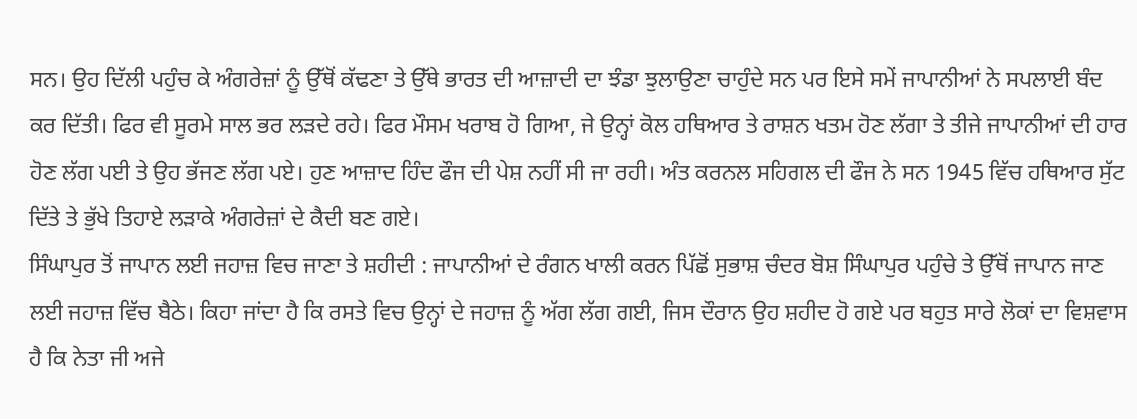ਸਨ। ਉਹ ਦਿੱਲੀ ਪਹੁੰਚ ਕੇ ਅੰਗਰੇਜ਼ਾਂ ਨੂੰ ਉੱਥੋਂ ਕੱਢਣਾ ਤੇ ਉੱਥੇ ਭਾਰਤ ਦੀ ਆਜ਼ਾਦੀ ਦਾ ਝੰਡਾ ਝੁਲਾਉਣਾ ਚਾਹੁੰਦੇ ਸਨ ਪਰ ਇਸੇ ਸਮੇਂ ਜਾਪਾਨੀਆਂ ਨੇ ਸਪਲਾਈ ਬੰਦ ਕਰ ਦਿੱਤੀ। ਫਿਰ ਵੀ ਸੂਰਮੇ ਸਾਲ ਭਰ ਲੜਦੇ ਰਹੇ। ਫਿਰ ਮੌਸਮ ਖਰਾਬ ਹੋ ਗਿਆ, ਜੇ ਉਨ੍ਹਾਂ ਕੋਲ ਹਥਿਆਰ ਤੇ ਰਾਸ਼ਨ ਖਤਮ ਹੋਣ ਲੱਗਾ ਤੇ ਤੀਜੇ ਜਾਪਾਨੀਆਂ ਦੀ ਹਾਰ ਹੋਣ ਲੱਗ ਪਈ ਤੇ ਉਹ ਭੱਜਣ ਲੱਗ ਪਏ। ਹੁਣ ਆਜ਼ਾਦ ਹਿੰਦ ਫੌਜ ਦੀ ਪੇਸ਼ ਨਹੀਂ ਸੀ ਜਾ ਰਹੀ। ਅੰਤ ਕਰਨਲ ਸਹਿਗਲ ਦੀ ਫੌਜ ਨੇ ਸਨ 1945 ਵਿੱਚ ਹਥਿਆਰ ਸੁੱਟ ਦਿੱਤੇ ਤੇ ਭੁੱਖੇ ਤਿਹਾਏ ਲੜਾਕੇ ਅੰਗਰੇਜ਼ਾਂ ਦੇ ਕੈਦੀ ਬਣ ਗਏ।
ਸਿੰਘਾਪੁਰ ਤੋਂ ਜਾਪਾਨ ਲਈ ਜਹਾਜ਼ ਵਿਚ ਜਾਣਾ ਤੇ ਸ਼ਹੀਦੀ : ਜਾਪਾਨੀਆਂ ਦੇ ਰੰਗਨ ਖਾਲੀ ਕਰਨ ਪਿੱਛੋਂ ਸੁਭਾਸ਼ ਚੰਦਰ ਬੋਸ਼ ਸਿੰਘਾਪੁਰ ਪਹੁੰਚੇ ਤੇ ਉੱਥੋਂ ਜਾਪਾਨ ਜਾਣ ਲਈ ਜਹਾਜ਼ ਵਿੱਚ ਬੈਠੇ। ਕਿਹਾ ਜਾਂਦਾ ਹੈ ਕਿ ਰਸਤੇ ਵਿਚ ਉਨ੍ਹਾਂ ਦੇ ਜਹਾਜ਼ ਨੂੰ ਅੱਗ ਲੱਗ ਗਈ, ਜਿਸ ਦੌਰਾਨ ਉਹ ਸ਼ਹੀਦ ਹੋ ਗਏ ਪਰ ਬਹੁਤ ਸਾਰੇ ਲੋਕਾਂ ਦਾ ਵਿਸ਼ਵਾਸ ਹੈ ਕਿ ਨੇਤਾ ਜੀ ਅਜੇ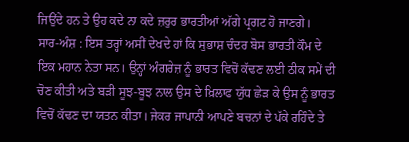ਜਿਉਂਦੇ ਹਨ ਤੇ ਉਹ ਕਦੇ ਨਾ ਕਦੇ ਜ਼ਰੁਰ ਭਾਰਤੀਆਂ ਅੱਗੇ ਪ੍ਰਗਟ ਹੋ ਜਾਣਗੇ।
ਸਾਰ-ਅੰਸ਼ : ਇਸ ਤਰ੍ਹਾਂ ਅਸੀਂ ਦੇਖਦੇ ਹਾਂ ਕਿ ਸੁਭਾਸ਼ ਚੰਦਰ ਬੋਸ ਭਾਰਤੀ ਕੌਮ ਦੇ ਇਕ ਮਹਾਨ ਨੇਤਾ ਸਨ। ਉਨ੍ਹਾਂ ਅੰਗਰੇਜ਼ ਨੂੰ ਭਾਰਤ ਵਿਚੋਂ ਕੱਢਣ ਲਈ ਠੀਕ ਸਮੇਂ ਦੀ ਚੋਣ ਕੀਤੀ ਅਤੇ ਬੜੀ ਸੂਝ-ਬੂਝ ਨਾਲ ਉਸ ਦੇ ਖ਼ਿਲਾਫ ਯੁੱਧ ਛੇੜ ਕੇ ਉਸ ਨੂੰ ਭਾਰਤ ਵਿਚੋਂ ਕੱਢਣ ਦਾ ਯਤਨ ਕੀਤਾ। ਜੇਕਰ ਜਾਪਾਨੀ ਆਪਣੇ ਬਚਨਾਂ ਦੇ ਪੱਕੇ ਰਹਿੰਦੇ ਤੇ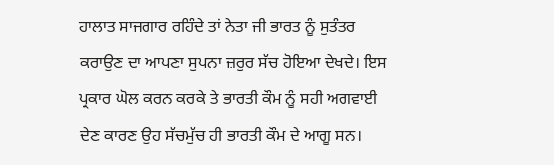ਹਾਲਾਤ ਸਾਜਗਾਰ ਰਹਿੰਦੇ ਤਾਂ ਨੇਤਾ ਜੀ ਭਾਰਤ ਨੂੰ ਸੁਤੰਤਰ ਕਰਾਉਣ ਦਾ ਆਪਣਾ ਸੁਪਨਾ ਜ਼ਰੁਰ ਸੱਚ ਹੋਇਆ ਦੇਖਦੇ। ਇਸ ਪ੍ਰਕਾਰ ਘੋਲ ਕਰਨ ਕਰਕੇ ਤੇ ਭਾਰਤੀ ਕੌਮ ਨੂੰ ਸਹੀ ਅਗਵਾਈ ਦੇਣ ਕਾਰਣ ਉਹ ਸੱਚਮੁੱਚ ਹੀ ਭਾਰਤੀ ਕੌਮ ਦੇ ਆਗੂ ਸਨ।